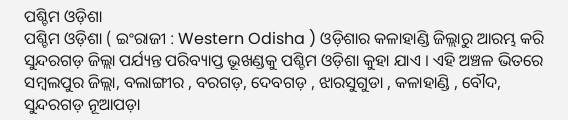ପଶ୍ଚିମ ଓଡ଼ିଶା
ପଶ୍ଚିମ ଓଡ଼ିଶା ( ଇଂରାଜୀ : Western Odisha ) ଓଡ଼ିଶାର କଳାହାଣ୍ଡି ଜିଲ୍ଲାରୁ ଆରମ୍ଭ କରି ସୁନ୍ଦରଗଡ଼ ଜିଲ୍ଲା ପର୍ଯ୍ୟନ୍ତ ପରିବ୍ୟାପ୍ତ ଭୂଖଣ୍ଡକୁ ପଶ୍ଚିମ ଓଡ଼ିଶା କୁହା ଯାଏ । ଏହି ଅଞ୍ଚଳ ଭିତରେ ସମ୍ବଲପୁର ଜିଲ୍ଲା, ବଲାଙ୍ଗୀର , ବରଗଡ଼, ଦେବଗଡ଼ , ଝାରସୁଗୁଡା , କଳାହାଣ୍ଡି , ବୌଦ, ସୁନ୍ଦରଗଡ଼ ନୂଆପଡ଼ା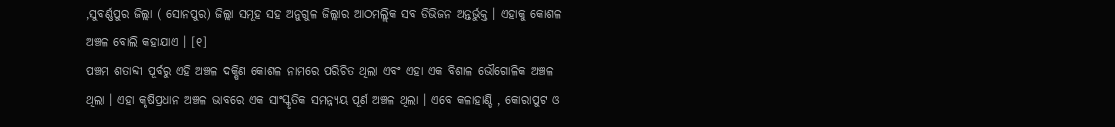,ସୁବର୍ଣ୍ଣପୁର ଜିଲ୍ଲା ( ସୋନପୁର) ଜିଲ୍ଲା ସମୂହ ସହ ଅନୁଗୁଳ ଜିଲ୍ଲାର ଆଠମଲ୍ଲିକ ସବ ଡିଭିଜନ ଅନ୍ତର୍ଭୁକ୍ତ । ଏହାକୁ କୋଶଳ ଅଞ୍ଚଳ ବୋଲି କହାଯାଏ । [୧]
ପଞ୍ଚମ ଶତାବ୍ଦୀ ପୂର୍ବରୁ ଏହି ଅଞ୍ଚଳ ଦକ୍ଷିଣ କୋଶଳ ନାମରେ ପରିଚିତ ଥିଲା ଏବଂ ଏହା ଏକ ବିଶାଳ ଭୌଗୋଳିକ ଅଞ୍ଚଳ ଥିଲା । ଏହା କୃଷିପ୍ରଧାନ ଅଞ୍ଚଳ ଭାବରେ ଏକ ସାଂସ୍କୃତିକ ସମନ୍ନ୍ୟୟ ପୂର୍ଣ ଅଞ୍ଚଳ ଥିଲା । ଏବେ କଳାହାଣ୍ଡି , କୋରାପୁଟ ଓ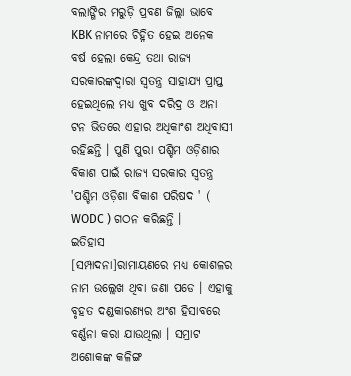ବଲାଙ୍ଗିର ମରୁଡ଼ି ପ୍ରବଣ ଜିଲ୍ଲା ଭାବେ KBK ନାମରେ ଚିହ୍ନିତ ହେଇ ଅନେକ ବର୍ଷ ହେଲା କେନ୍ଦ୍ର ତଥା ରାଜ୍ୟ ସରକାରଙ୍କଦ୍ୱାରା ସ୍ୱତନ୍ତ୍ର ସାହାଯ୍ୟ ପ୍ରାପ୍ତ ହେଇଥିଲେ ମଧ୍ୟ ଖୁବ ଦରିଦ୍ର ଓ ଅନା ଟନ ଭିତରେ ଏହାର ଅଧିକାଂଶ ଅଧିବାସୀ ରହିଛନ୍ତି । ପୁଣି ପୁରା ପଶ୍ଚିମ ଓଡ଼ିଶାର ବିକାଶ ପାଇଁ ରାଜ୍ୟ ସରକାର ସ୍ୱତନ୍ତ୍ର 'ପଶ୍ଚିମ ଓଡ଼ିଶା ବିକାଶ ପରିଷଦ ' ( WODC ) ଗଠନ କରିଛନ୍ତି ।
ଇତିହାସ
[ସମ୍ପାଦନା]ରାମାୟଣରେ ମଧ୍ୟ କୋଶଳର ନାମ ଉଲ୍ଲେଖ ଥିବା ଜଣା ପଡେ । ଏହାକୁ ବୃହତ ଦଣ୍ଡକାରଣ୍ୟର ଅଂଶ ହିସାବରେ ବର୍ଣ୍ଣନା କରା ଯାଉଥିଲା । ସମ୍ରାଟ ଅଶୋକଙ୍କ କଳିଙ୍ଗ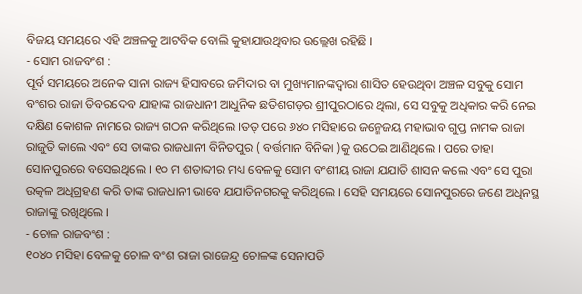ବିଜୟ ସମୟରେ ଏହି ଅଞ୍ଚଳକୁ ଆଟବିକ ବୋଲି କୁହାଯାଉଥିବାର ଉଲ୍ଲେଖ ରହିଛି ।
- ସୋମ ରାଜବଂଶ :
ପୂର୍ବ ସମୟରେ ଅନେକ ସାନା ରାଜ୍ୟ ହିସାବରେ ଜମିଦାର ବା ମୁଖ୍ୟମାନଙ୍କଦ୍ୱାରା ଶାସିତ ହେଉଥିବା ଅଞ୍ଚଳ ସବୁକୁ ସୋମ ବଂଶର ରାଜା ତିବରଦେବ ଯାହାଙ୍କ ରାଜଧାନୀ ଆଧୁନିକ ଛତିଶଗଡ଼ର ଶ୍ରୀପୁରଠାରେ ଥିଲା, ସେ ସବୁକୁ ଅଧିକାର କରି ନେଇ ଦକ୍ଷିଣ କୋଶଳ ନାମରେ ରାଜ୍ୟ ଗଠନ କରିଥିଲେ ।ତତ୍ ପରେ ୬୪୦ ମସିହାରେ ଜନ୍ମେଜୟ ମହାଭାବ ଗୁପ୍ତ ନାମକ ରାଜା ରାଜୁତି କାଲେ ଏବଂ ସେ ତାଙ୍କର ରାଜଧାନୀ ବିନିତପୁର ( ବର୍ତ୍ତମାନ ବିନିକା )କୁ ଉଠେଇ ଆଣିଥିଲେ । ପରେ ତାହା ସୋନପୁରରେ ବସେଇଥିଲେ । ୧୦ ମ ଶତାବ୍ଦୀର ମଧ୍ୟ ବେଳକୁ ସୋମ ବଂଶୀୟ ରାଜା ଯଯାତି ଶାସନ କଲେ ଏବଂ ସେ ପୁରା ଉତ୍କଳ ଅଧିଗ୍ରହଣ କରି ତାଙ୍କ ରାଜଧାନୀ ଭାବେ ଯଯାତିନଗରକୁ କରିଥିଲେ । ସେହି ସମୟରେ ସୋନପୁରରେ ଜଣେ ଅଧିନସ୍ଥ ରାଜାଙ୍କୁ ରଖିଥିଲେ ।
- ଚୋଳ ରାଜବଂଶ :
୧୦୪୦ ମସିହା ବେଳକୁ ଚୋଳ ବଂଶ ରାଜା ରାଜେନ୍ଦ୍ର ଚୋଳଙ୍କ ସେନାପତି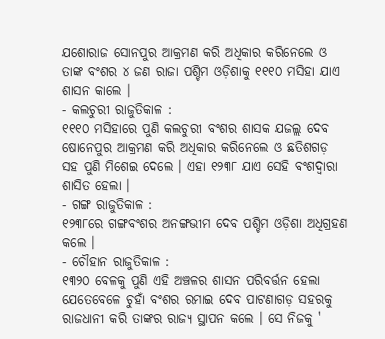ଯଶୋରାଜ ସୋନପୁର ଆକ୍ରମଣ କରି ଅଧିକାର କରିନେଲେ ଓ ତାଙ୍କ ବଂଶର ୪ ଜଣ ରାଜା ପଶ୍ଚିମ ଓଡ଼ିଶାକୁ ୧୧୧୦ ମସିହା ଯାଏ ଶାସନ କାଲେ ।
- କଲଚୁରୀ ରାଜୁତିକାଳ :
୧୧୧୦ ମସିହାରେ ପୁଣି କଲଚୁରୀ ବଂଶର ଶାସକ ଯଜଲ୍ଲ ଦେବ ଷୋନେପୁର ଆକ୍ରମଣ କରି ଅଧିକାର କରିନେଲେ ଓ ଛତିଶଗଡ଼ ସହ ପୁଣି ମିଶେଇ ଦେଲେ । ଏହା ୧୨୩୮ ଯାଏ ସେହି ବଂଶଦ୍ୱାରା ଶାସିତ ହେଲା ।
- ଗଙ୍ଗ ରାଜୁତିକାଳ :
୧୨୩୮ରେ ଗଙ୍ଗବଂଶର ଅନଙ୍ଗଭୀମ ଦେବ ପଶ୍ଚିମ ଓଡ଼ିଶା ଅଧିଗ୍ରହଣ କଲେ ।
- ଚୌହାନ ରାଜୁତିକାଳ :
୧୩୨୦ ବେଳକୁ ପୁଣି ଏହି ଅଞ୍ଚଳର ଶାସନ ପରିବର୍ତ୍ତନ ହେଲା ଯେତେବେଳେ ଚୁହାଁ ବଂଶର ରମାଇ ଦେବ ପାଟଣାଗଡ଼ ସହରକୁ ରାଜଧାନୀ କରି ତାଙ୍କର ରାଜ୍ୟ ସ୍ଥାପନ କଲେ । ସେ ନିଜକୁ '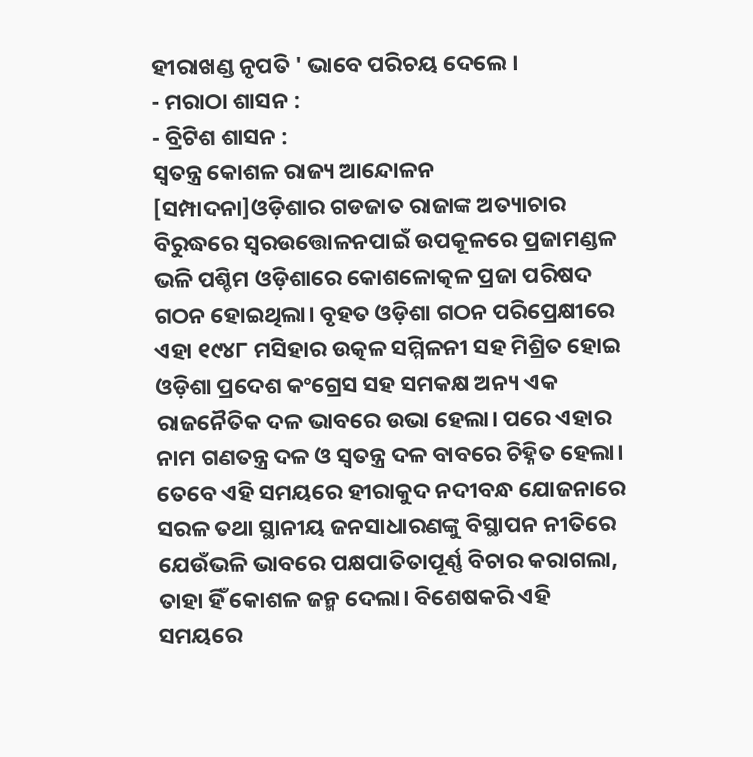ହୀରାଖଣ୍ଡ ନୃପତି ' ଭାବେ ପରିଚୟ ଦେଲେ ।
- ମରାଠା ଶାସନ :
- ବ୍ରିଟିଶ ଶାସନ :
ସ୍ୱତନ୍ତ୍ର କୋଶଳ ରାଜ୍ୟ ଆନ୍ଦୋଳନ
[ସମ୍ପାଦନା]ଓଡ଼ିଶାର ଗଡଜାତ ରାଜାଙ୍କ ଅତ୍ୟାଚାର ବିରୁଦ୍ଧରେ ସ୍ୱରଉତ୍ତୋଳନପାଇଁ ଉପକୂଳରେ ପ୍ରଜାମଣ୍ଡଳ ଭଳି ପଶ୍ଚିମ ଓଡ଼ିଶାରେ କୋଶଳୋତ୍କଳ ପ୍ରଜା ପରିଷଦ ଗଠନ ହୋଇଥିଲା। ବୃହତ ଓଡ଼ିଶା ଗଠନ ପରିପ୍ରେକ୍ଷୀରେ ଏହା ୧୯୪୮ ମସିହାର ଉତ୍କଳ ସମ୍ମିଳନୀ ସହ ମିଶ୍ରିତ ହୋଇ ଓଡ଼ିଶା ପ୍ରଦେଶ କଂଗ୍ରେସ ସହ ସମକକ୍ଷ ଅନ୍ୟ ଏକ ରାଜନୈତିକ ଦଳ ଭାବରେ ଉଭା ହେଲା। ପରେ ଏହାର ନାମ ଗଣତନ୍ତ୍ର ଦଳ ଓ ସ୍ୱତନ୍ତ୍ର ଦଳ ବାବରେ ଚିହ୍ନିତ ହେଲା। ତେବେ ଏହି ସମୟରେ ହୀରାକୁଦ ନଦୀବନ୍ଧ ଯୋଜନାରେ ସରଳ ତଥା ସ୍ଥାନୀୟ ଜନସାଧାରଣଙ୍କୁ ବିସ୍ଥାପନ ନୀତିରେ ଯେଉଁଭଳି ଭାବରେ ପକ୍ଷପାତିତାପୂର୍ଣ୍ଣ ବିଚାର କରାଗଲା, ତାହା ହିଁ କୋଶଳ ଜନ୍ମ ଦେଲା। ବିଶେଷକରି ଏହି ସମୟରେ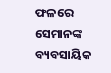ଫଳରେ ସେମାନଙ୍କ ବ୍ୟବସାୟିକ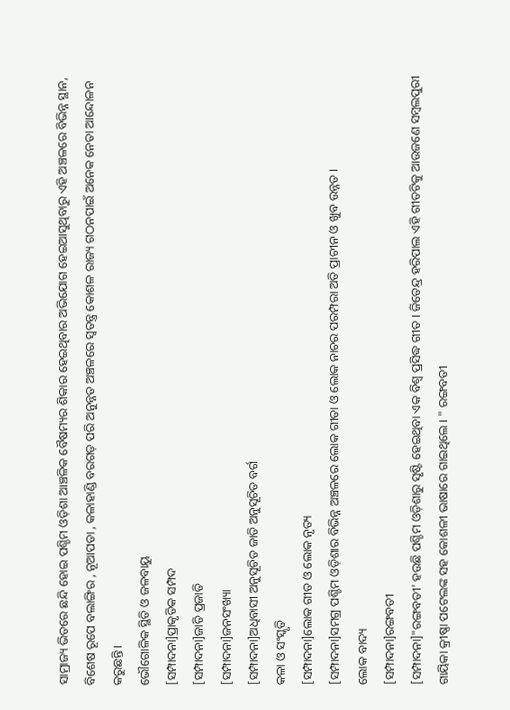ସାମ୍ରାଜ୍ୟ ଭିତରେ ଛନ୍ଦି ହୋଇ ପଶ୍ଚିମ ଓଡ଼ିଶା ଆଞ୍ଚଳିକ ବୈଷମ୍ୟର ଶିକାର ହେଇଥିବାର ଅଭିଯୋଗ ହେଇଆସୁଥିବାରୁ ଏହି ଅଞ୍ଚଳରେ ବିଭିନ୍ନ ସ୍ଥାନ, ବିଶେଷ ରୂପେ ବଲାଙ୍ଗିର , ନୂଆପଡା , କଳାହାଣ୍ଡି ବରଗଡ଼ ପରି ଅନୁନ୍ନତ ଅଞ୍ଚଳରେ ସ୍ୱତନ୍ତ୍ର କୋଶଳ ରାଜ୍ୟ ଗଠନପାଇଁ ଅନେକ ନେତା ଆନ୍ଦୋଳନ କରୁଛନ୍ତି।
ଭୌଗୋଳିକ ସ୍ଥିତି ଓ ଜଳବାୟୁ
[ସମ୍ପାଦନା]ପ୍ରାକୃତିକ ସମ୍ପଦ
[ସମ୍ପାଦନା]ଜାତି ପ୍ରଜାତି
[ସମ୍ପାଦନା]ଜନସଂଖ୍ୟା
[ସମ୍ପାଦନା]ଅଧିବାସୀ ଅନୁସୂଚିତ ଜାତି ଅନୁସୂଚିତ ବର୍ଗ
କଳା ଓ ସଂସ୍କୃତି
[ସମ୍ପାଦନା]ଲୋକ ଗୀତ ଓ ଲୋକ ନୃତ୍ୟ
[ସମ୍ପାଦନା]ସମଗ୍ର ପଶ୍ଚିମ ଓଡ଼ିଶାର ବିଭିନ୍ନ ଅଞ୍ଚଳରେ ଲୋକ ଗୀତା ଓ ଲୋକ ନାଚର ପରମ୍ପରା ଅତି ପ୍ରାଚୀନ ଓ ଖୁବ ଉନ୍ନତ ।
ଲୋକ ବାଦ୍ୟ
[ସମ୍ପାଦନା]ରଙ୍ଗବତୀ
[ସମ୍ପାଦନା]"ରଙ୍ଗବତୀ' ହଉଛି ପଶ୍ଚିମ ଓଡ଼ିଶାରୁ ସୃଷ୍ଟି ହେଇଥିବା ଏକ ବିଶ୍ୱ ପ୍ରସିଦ୍ଧ ଗୀତ । ଜିତେନ୍ଦ୍ର ହରିପାଲ ଏହି ଗୀତଟିକୁ ଆଉଜଣେ ସମ୍ବଲପୁରୀ ଗାୟିକା କ୍ରୀଷ୍ଣା ପଟେଲଙ୍କ ସହ କୋଶଳୀ ଭାଷାରେ ଗାଇଥିଲେ । " ରଙ୍ଗବତୀ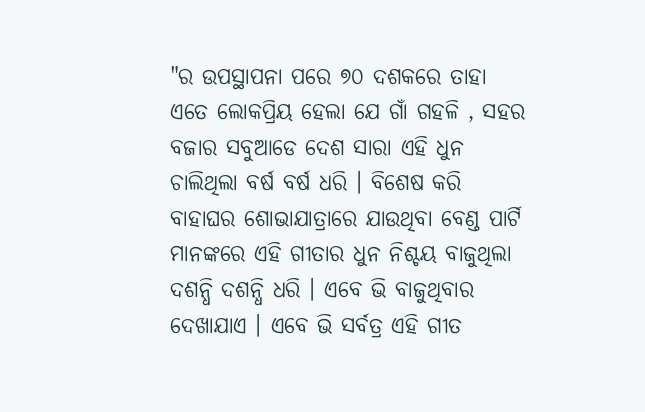"ର ଉପସ୍ଥାପନା ପରେ ୭୦ ଦଶକରେ ତାହା ଏତେ ଲୋକପ୍ରିୟ ହେଲା ଯେ ଗାଁ ଗହଳି , ସହର ବଜାର ସବୁଆଡେ ଦେଶ ସାରା ଏହି ଧୁନ ଚାଲିଥିଲା ବର୍ଷ ବର୍ଷ ଧରି । ବିଶେଷ କରି ବାହାଘର ଶୋଭାଯାତ୍ରାରେ ଯାଉଥିବା ବେଣ୍ଡ ପାର୍ଟି ମାନଙ୍କରେ ଏହି ଗୀତାର ଧୁନ ନିଶ୍ଚୟ ବାଜୁଥିଲା ଦଶନ୍ଧି ଦଶନ୍ଧି ଧରି । ଏବେ ଭି ବାଜୁଥିବାର ଦେଖାଯାଏ । ଏବେ ଭି ସର୍ବତ୍ର ଏହି ଗୀତ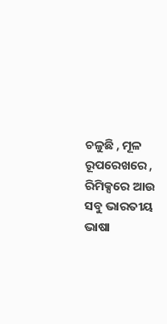ଚଳୁଛି , ମୂଳ ରୂପରେଖରେ , ରିମିକ୍ସରେ ଆଉ ସବୁ ଭାରତୀୟ ଭାଷା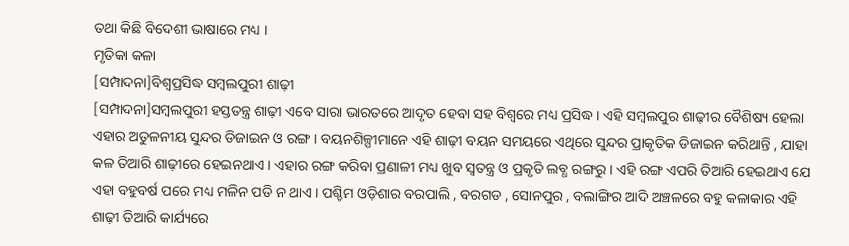ତଥା କିଛି ବିଦେଶୀ ଭାଷାରେ ମଧ୍ୟ ।
ମୃତିକା କଳା
[ସମ୍ପାଦନା]ବିଶ୍ୱପ୍ରସିଦ୍ଧ ସମ୍ବଲପୁରୀ ଶାଢ଼ୀ
[ସମ୍ପାଦନା]ସମ୍ବଲପୁରୀ ହସ୍ତତନ୍ତ୍ର ଶାଢ଼ୀ ଏବେ ସାରା ଭାରତରେ ଆଦୃତ ହେବା ସହ ବିଶ୍ୱରେ ମଧ୍ୟ ପ୍ରସିଦ୍ଧ । ଏହି ସମ୍ବଲପୁର ଶାଢ଼ୀର ବୈଶିଷ୍ୟ ହେଲା ଏହାର ଅତୁଳନୀୟ ସୁନ୍ଦର ଡିଜାଇନ ଓ ରଙ୍ଗ । ବୟନଶିଳ୍ପୀମାନେ ଏହି ଶାଢ଼ୀ ବୟନ ସମୟରେ ଏଥିରେ ସୁନ୍ଦର ପ୍ରାକୃତିକ ଡିଜାଇନ କରିଥାନ୍ତି , ଯାହା କଳ ତିଆରି ଶାଢ଼ୀରେ ହେଇନଥାଏ । ଏହାର ରଙ୍ଗ କରିବା ପ୍ରଣାଳୀ ମଧ୍ୟ ଖୁବ ସ୍ୱତନ୍ତ୍ର ଓ ପ୍ରକୃତି ଲବ୍ଧ ରଙ୍ଗରୁ । ଏହି ରଙ୍ଗ ଏପରି ତିଆରି ହେଇଥାଏ ଯେ ଏହା ବହୁବର୍ଷ ପରେ ମଧ୍ୟ ମଳିନ ପଡି ନ ଥାଏ । ପଶ୍ଚିମ ଓଡ଼ିଶାର ବରପାଲି , ବରଗଡ , ସୋନପୁର , ବଲାଙ୍ଗିର ଆଦି ଅଞ୍ଚଳରେ ବହୁ କଳାକାର ଏହି ଶାଢ଼ୀ ତିଆରି କାର୍ଯ୍ୟରେ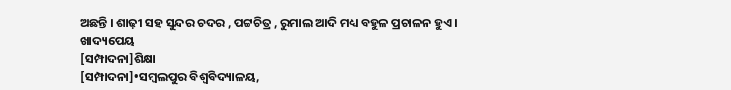ଅଛନ୍ତି । ଶାଢ଼ୀ ସହ ସୁନ୍ଦର ଚଦର , ପଟ୍ଟଚିତ୍ର , ରୁମାଲ ଆଦି ମଧ୍ୟ ବହୁଳ ପ୍ରଚାଳନ ହୁଏ ।
ଖାଦ୍ୟପେୟ
[ସମ୍ପାଦନା]ଶିକ୍ଷା
[ସମ୍ପାଦନା]•ସମ୍ବଲପୁର ବିଶ୍ୱବିଦ୍ୟାଳୟ,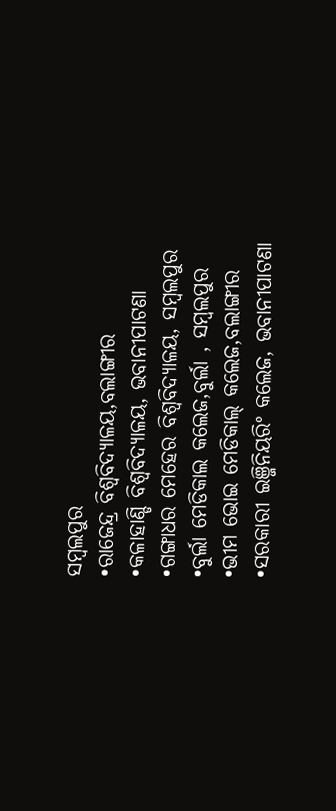ସମ୍ବଲପୁର
•ରାଜେନ୍ଦ୍ର ବିଶ୍ୱବିଦ୍ୟାଳୟ,ବଲାଙ୍ଗୀର
•କଳାହାଣ୍ଡି ବିଶ୍ୱବିଦ୍ୟାଳୟ, ଭବାନୀପାଟଣା
•ଗଙ୍ଗାଧର ମେହେର ବିଶ୍ବବିଦ୍ୟାଳୟ, ସମ୍ବଲପୁର
•ବୁର୍ଲା ମେଡିକାଲ କଲେଜ,ବୁର୍ଲା , ସମ୍ବଲପୁର
•ଭୀମ ଭୋଇ ମେଡିକାଲ୍ କଲେଜ,ବଲାଙ୍ଗୀର
•ସରକାରୀ ଇଞ୍ଜିନିୟରିଂ କଲେଜ, ଭବାନୀପାଟଣା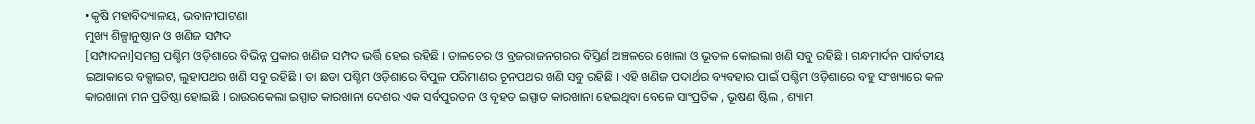•କୃଷି ମହାବିଦ୍ୟାଳୟ, ଭବାନୀପାଟଣା
ମୁଖ୍ୟ ଶିଳ୍ପାନୁଷ୍ଠାନ ଓ ଖଣିଜ ସମ୍ପଦ
[ସମ୍ପାଦନା]ସମଗ୍ର ପଶ୍ଚିମ ଓଡ଼ିଶାରେ ବିଭିନ୍ନ ପ୍ରକାର ଖଣିଜ ସମ୍ପଦ ଭର୍ତ୍ତି ହେଇ ରହିଛି । ତାଳଚେର ଓ ବ୍ରଜରାଜନଗରର ବିସ୍ତିର୍ଣ ଅଞ୍ଚଳରେ ଖୋଲା ଓ ଭୂତଳ କୋଇଲା ଖଣି ସବୁ ରହିଛି । ଗନ୍ଧମାର୍ଦନ ପାର୍ବତୀୟ ଇଆକାରେ ବକ୍ସାଇଟ, ଲୁହାପଥର ଖଣି ସବୁ ରହିଛି । ତା ଛଡା ପଶ୍ଚିମ ଓଡ଼ିଶାରେ ବିପୁଳ ପରିମାଣର ଚୂନପଥର ଖଣି ସବୁ ରହିଛି । ଏହି ଖଣିଜ ପଦାର୍ଥର ବ୍ୟବହାର ପାଇଁ ପଶ୍ଚିମ ଓଡ଼ିଶାରେ ବହୁ ସଂଖ୍ୟାରେ କଳ କାରଖାନା ମନ ପ୍ରତିଷ୍ଠା ହୋଇଛି । ରାଉରକେଲା ଇସ୍ପାତ କାରଖାନା ଦେଶର ଏକ ସର୍ବପୁରତନ ଓ ବୃହତ ଇସ୍ପାତ କାରଖାନା ହେଇଥିବା ବେଳେ ସାଂପ୍ରତିକ , ଭୂଷଣ ଷ୍ଟିଲ , ଶ୍ୟାମ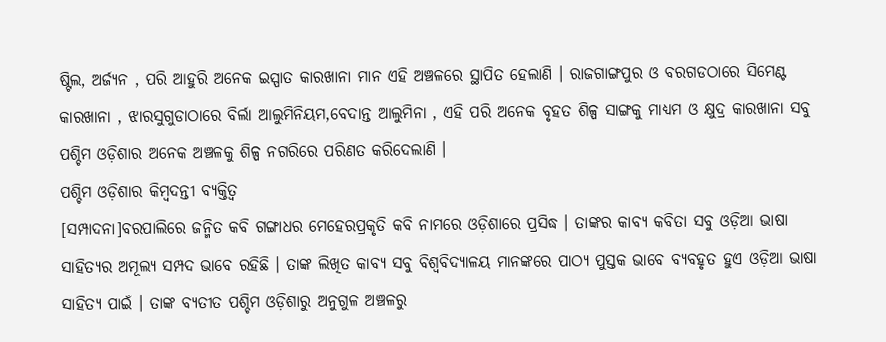ଷ୍ଟିଲ, ଅର୍ଜ୍ୟନ , ପରି ଆହୁରି ଅନେକ ଇସ୍ପାତ କାରଖାନା ମାନ ଏହି ଅଞ୍ଚଳରେ ସ୍ଥାପିତ ହେଲାଣି । ରାଜଗାଙ୍ଗପୁର ଓ ବରଗଡଠାରେ ସିମେଣ୍ଟ କାରଖାନା , ଝାରସୁଗୁଡାଠାରେ ବିର୍ଲା ଆଲୁମିନିୟମ,ବେଦାନ୍ତ ଆଲୁମିନା , ଏହି ପରି ଅନେକ ବୃହତ ଶିଳ୍ପ ସାଙ୍ଗକୁ ମାଧ୍ୟମ ଓ କ୍ଷୁଦ୍ର କାରଖାନା ସବୁ ପଶ୍ଚିମ ଓଡ଼ିଶାର ଅନେକ ଅଞ୍ଚଳକୁ ଶିଳ୍ପ ନଗରିରେ ପରିଣତ କରିଦେଲାଣି ।
ପଶ୍ଚିମ ଓଡ଼ିଶାର କିମ୍ବଦନ୍ତୀ ବ୍ୟକ୍ତିତ୍ୱ
[ସମ୍ପାଦନା]ବରପାଲିରେ ଜନ୍ମିତ କବି ଗଙ୍ଗାଧର ମେହେରପ୍ରକୃତି କବି ନାମରେ ଓଡ଼ିଶାରେ ପ୍ରସିଦ୍ଧ । ତାଙ୍କର କାବ୍ଯ କବିତା ସବୁ ଓଡ଼ିଆ ଭାଷା ସାହିତ୍ଯର ଅମୂଲ୍ୟ ସମ୍ପଦ ଭାବେ ରହିଛି । ତାଙ୍କ ଲିଖିତ କାବ୍ଯ ସବୁ ବିଶ୍ୱବିଦ୍ୟାଳୟ ମାନଙ୍କରେ ପାଠ୍ୟ ପୁସ୍ତକ ଭାବେ ବ୍ୟବହୃତ ହୁଏ ଓଡ଼ିଆ ଭାଷା ସାହିତ୍ୟ ପାଇଁ । ତାଙ୍କ ବ୍ଯତୀତ ପଶ୍ଚିମ ଓଡ଼ିଶାରୁ ଅନୁଗୁଳ ଅଞ୍ଚଳରୁ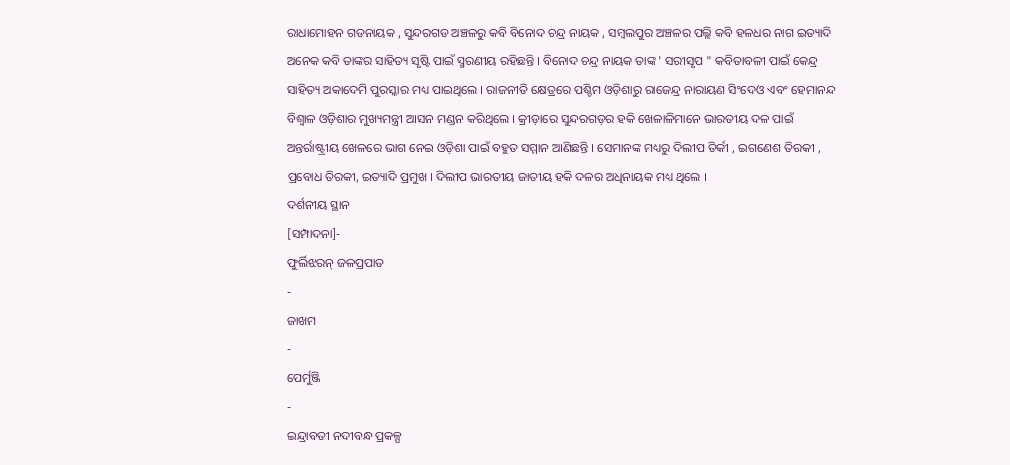ରାଧାମୋହନ ଗଡନାୟକ , ସୁନ୍ଦରଗଡ ଅଞ୍ଚଳରୁ କବି ବିନୋଦ ଚନ୍ଦ୍ର ନାୟକ , ସମ୍ବଲପୁର ଅଞ୍ଚଳର ପଲ୍ଲି କବି ହଳଧର ନାଗ ଇତ୍ୟାଦି ଅନେକ କବି ତାଙ୍କର ସାହିତ୍ୟ ସୃଷ୍ଟି ପାଇଁ ସ୍ମରଣୀୟ ରହିଛନ୍ତି । ବିନୋଦ ଚନ୍ଦ୍ର ନାୟକ ତାଙ୍କ ' ସରୀସୃପ " କବିତାବଳୀ ପାଇଁ କେନ୍ଦ୍ର ସାହିତ୍ୟ ଅକାଦେମି ପୁରସ୍କାର ମଧ୍ୟ ପାଇଥିଲେ । ରାଜନୀତି କ୍ଷେତ୍ରରେ ପଶ୍ଚିମ ଓଡ଼ିଶାରୁ ରାଜେନ୍ଦ୍ର ନାରାୟଣ ସିଂଦେଓ ଏବଂ ହେମାନନ୍ଦ ବିଶ୍ୱାଳ ଓଡ଼ିଶାର ମୁଖ୍ୟମନ୍ତ୍ରୀ ଆସନ ମଣ୍ଡନ କରିଥିଲେ । କ୍ରୀଡ଼ାରେ ସୁନ୍ଦରଗଡ଼ର ହକି ଖେଳାଳିମାନେ ଭାରତୀୟ ଦଳ ପାଇଁ ଅନ୍ତର୍ରାଷ୍ଟ୍ରୀୟ ଖେଳରେ ଭାଗ ନେଇ ଓଡ଼ିଶା ପାଇଁ ବହୁତ ସମ୍ମାନ ଆଣିଛନ୍ତି । ସେମାନଙ୍କ ମଧ୍ୟରୁ ଦିଲୀପ ତିର୍କୀ , ଇଗଣେଶ ତିରକୀ , ପ୍ରବୋଧ ତିରକୀ, ଇତ୍ୟାଦି ପ୍ରମୁଖ । ଦିଲୀପ ଭାରତୀୟ ଜାତୀୟ ହକି ଦଳର ଅଧିନାୟକ ମଧ୍ୟ ଥିଲେ ।
ଦର୍ଶନୀୟ ସ୍ଥାନ
[ସମ୍ପାଦନା]-
ଫୁର୍ଲିଝରନ୍ ଜଳପ୍ରପାତ
-
ଜାଖମ
-
ପେର୍ମୁଞ୍ଜି
-
ଇନ୍ଦ୍ରାବତୀ ନଦୀବନ୍ଧ ପ୍ରକଳ୍ପ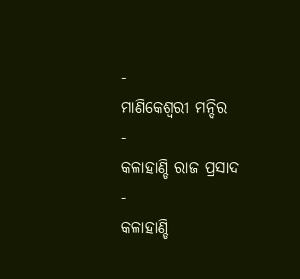-
ମାଣିକେଶ୍ୱରୀ ମନ୍ଦିର
-
କଳାହାଣ୍ଡି ରାଜ ପ୍ରସାଦ
-
କଳାହାଣ୍ଡି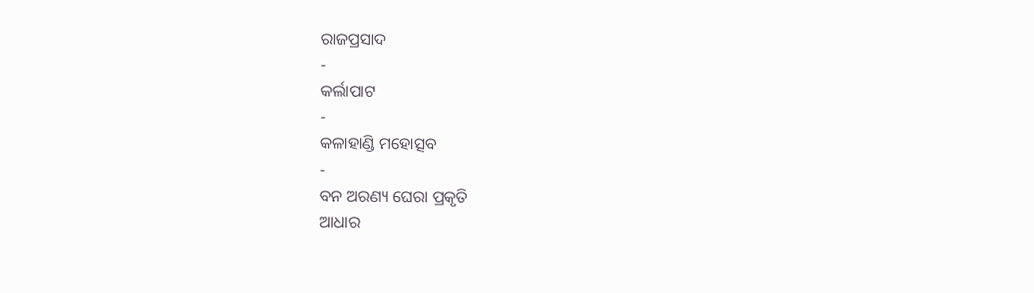ରାଜପ୍ରସାଦ
-
କର୍ଲାପାଟ
-
କଳାହାଣ୍ଡି ମହୋତ୍ସବ
-
ବନ ଅରଣ୍ୟ ଘେରା ପ୍ରକୃତି
ଆଧାର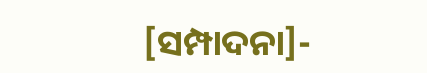[ସମ୍ପାଦନା]-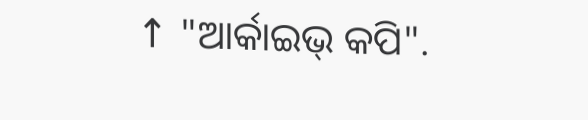↑ "ଆର୍କାଇଭ୍ କପି".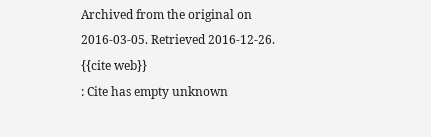Archived from the original on 2016-03-05. Retrieved 2016-12-26.
{{cite web}}
: Cite has empty unknown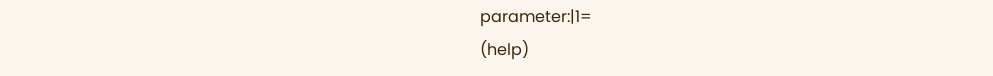parameter:|1=
(help)